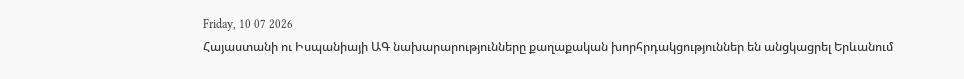Friday, 10 07 2026
Հայաստանի ու Իսպանիայի ԱԳ նախարարությունները քաղաքական խորհրդակցություններ են անցկացրել Երևանում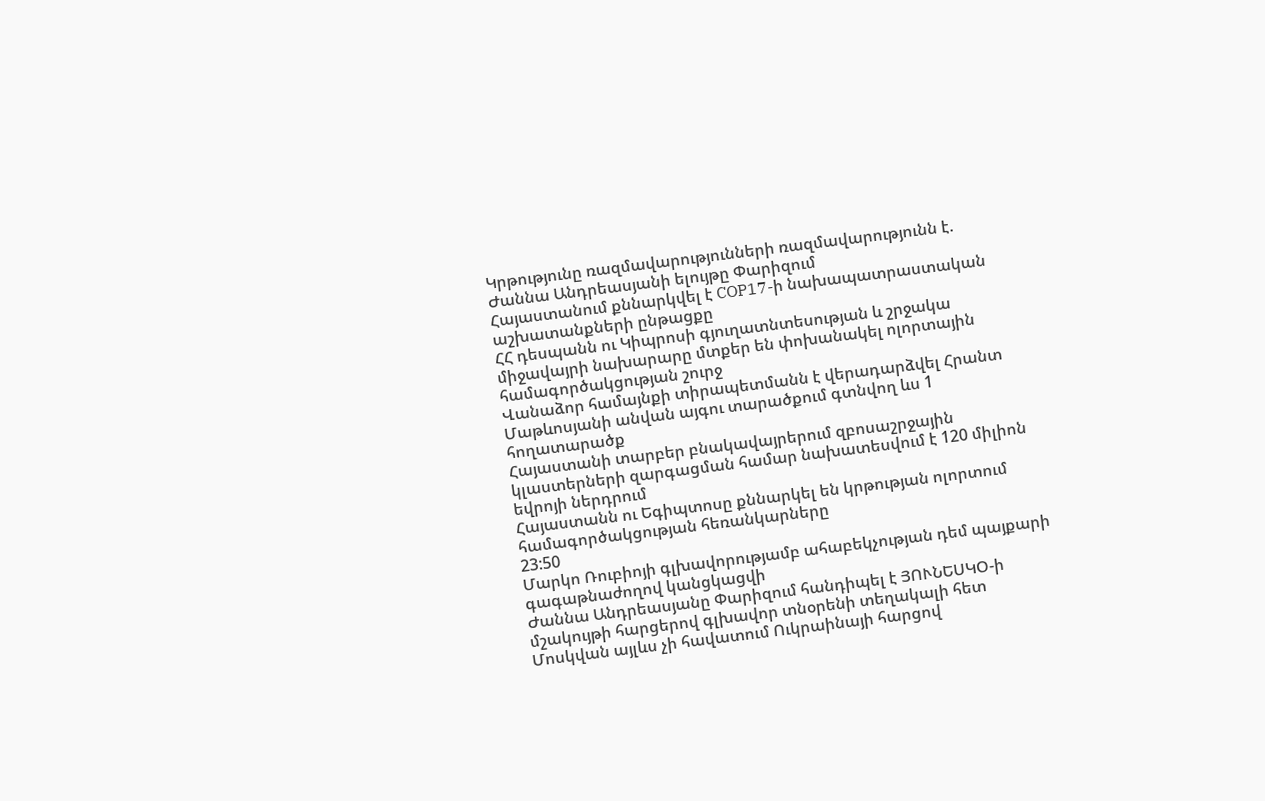Կրթությունը ռազմավարությունների ռազմավարությունն է. Ժաննա Անդրեասյանի ելույթը Փարիզում
Հայաստանում քննարկվել է COP17-ի նախապատրաստական աշխատանքների ընթացքը
ՀՀ դեսպանն ու Կիպրոսի գյուղատնտեսության և շրջակա միջավայրի նախարարը մտքեր են փոխանակել ոլորտային համագործակցության շուրջ
Վանաձոր համայնքի տիրապետմանն է վերադարձվել Հրանտ Մաթևոսյանի անվան այգու տարածքում գտնվող ևս 1 հողատարածք
Հայաստանի տարբեր բնակավայրերում զբոսաշրջային կլաստերների զարգացման համար նախատեսվում է 120 միլիոն եվրոյի ներդրում
Հայաստանն ու Եգիպտոսը քննարկել են կրթության ոլորտում համագործակցության հեռանկարները
23:50
Մարկո Ռուբիոյի գլխավորությամբ ահաբեկչության դեմ պայքարի գագաթնաժողով կանցկացվի
Ժաննա Անդրեասյանը Փարիզում հանդիպել է ՅՈՒՆԵՍԿՕ-ի մշակույթի հարցերով գլխավոր տնօրենի տեղակալի հետ
Մոսկվան այլևս չի հավատում Ուկրաինայի հարցով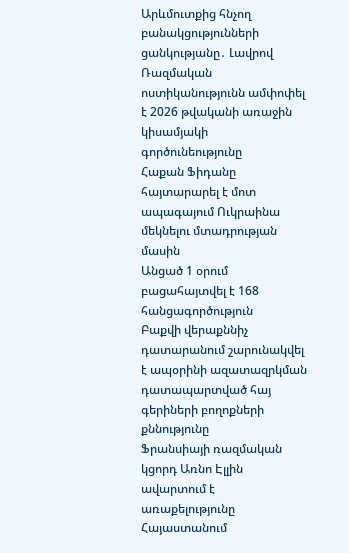Արևմուտքից հնչող բանակցությունների ցանկությանը․ Լավրով
Ռազմական ոստիկանությունն ամփոփել է 2026 թվականի առաջին կիսամյակի գործունեությունը
Հաքան Ֆիդանը հայտարարել է մոտ ապագայում Ուկրաինա մեկնելու մտադրության մասին
Անցած 1 օրում բացահայտվել է 168 հանցագործություն
Բաքվի վերաքննիչ դատարանում շարունակվել է ապօրինի ազատազրկման դատապարտված հայ գերիների բողոքների քննությունը
Ֆրանսիայի ռազմական կցորդ Առնո Էլլին ավարտում է առաքելությունը Հայաստանում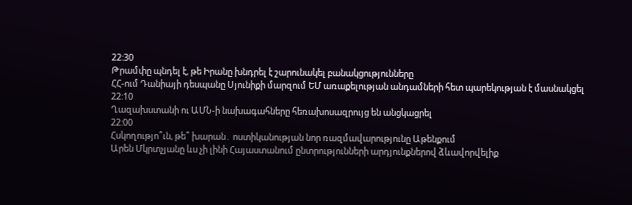22:30
Թրամփը պնդել է, թե Իրանը խնդրել է շարունակել բանակցությունները
ՀՀ-ում Դանիայի դեսպանը Սյունիքի մարզում ԵՄ առաքելության անդամների հետ պարեկության է մասնակցել
22:10
Ղազախստանի ու ԱՄՆ-ի նախագահները հեռախոսազրույց են անցկացրել
22:00
Հսկողությո՞ւն, թե՞ խարան․ ոստիկանության նոր ռազմավարությունը Աթենքում
Արեն Մկրտչյանը ևս չի լինի Հայաստանում ընտրությունների արդյունքներով ձևավորվելիք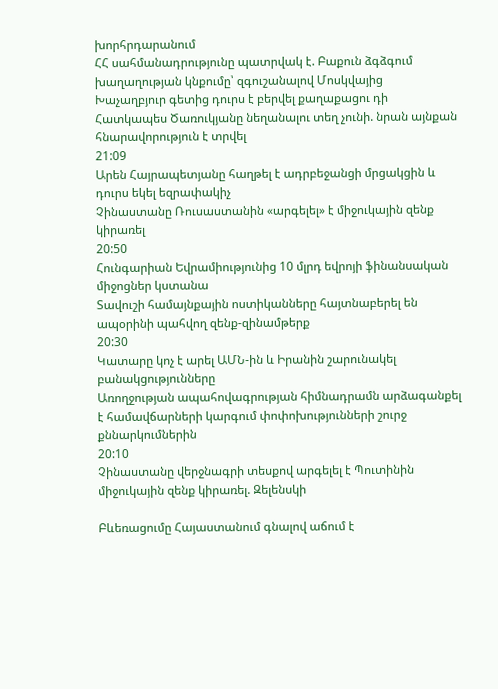խորհրդարանում
ՀՀ սահմանադրությունը պատրվակ է. Բաքուն ձգձգում խաղաղության կնքումը՝ զգուշանալով Մոսկվայից
Խաչաղբյուր գետից դուրս է բերվել քաղաքացու դի
Հատկապես Ծառուկյանը նեղանալու տեղ չունի. նրան այնքան հնարավորություն է տրվել
21:09
Արեն Հայրապետյանը հաղթել է ադրբեջանցի մրցակցին և դուրս եկել եզրափակիչ
Չինաստանը Ռուսաստանին «արգելել» է միջուկային զենք կիրառել
20:50
Հունգարիան Եվրամիությունից 10 մլրդ եվրոյի ֆինանսական միջոցներ կստանա
Տավուշի համայնքային ոստիկանները հայտնաբերել են ապօրինի պահվող զենք-զինամթերք
20:30
Կատարը կոչ է արել ԱՄՆ-ին և Իրանին շարունակել բանակցությունները
Առողջության ապահովագրության հիմնադրամն արձագանքել է համավճարների կարգում փոփոխությունների շուրջ քննարկումներին
20:10
Չինաստանը վերջնագրի տեսքով արգելել է Պուտինին միջուկային զենք կիրառել. Զելենսկի

Բևեռացումը Հայաստանում գնալով աճում է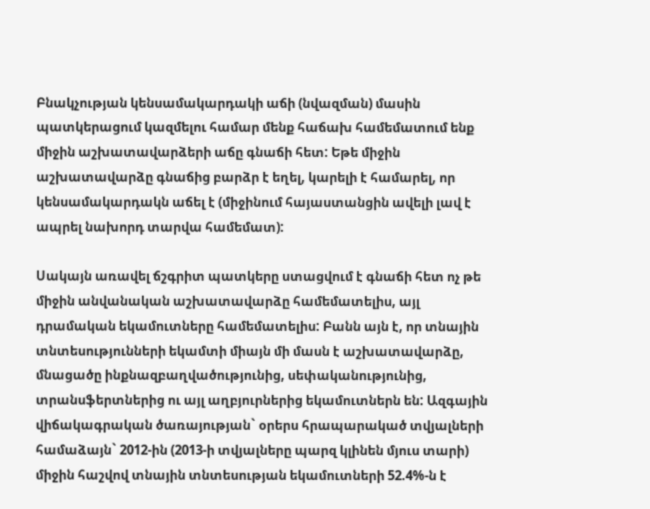Բնակչության կենսամակարդակի աճի (նվազման) մասին պատկերացում կազմելու համար մենք հաճախ համեմատում ենք միջին աշխատավարձերի աճը գնաճի հետ: Եթե միջին աշխատավարձը գնաճից բարձր է եղել, կարելի է համարել, որ կենսամակարդակն աճել է (միջինում հայաստանցին ավելի լավ է ապրել նախորդ տարվա համեմատ):

Սակայն առավել ճշգրիտ պատկերը ստացվում է գնաճի հետ ոչ թե միջին անվանական աշխատավարձը համեմատելիս, այլ դրամական եկամուտները համեմատելիս: Բանն այն է, որ տնային տնտեսությունների եկամտի միայն մի մասն է աշխատավարձը, մնացածը ինքնազբաղվածությունից, սեփականությունից, տրանսֆերտներից ու այլ աղբյուրներից եկամուտներն են: Ազգային վիճակագրական ծառայության` օրերս հրապարակած տվյալների համաձայն` 2012-ին (2013-ի տվյալները պարզ կլինեն մյուս տարի) միջին հաշվով տնային տնտեսության եկամուտների 52.4%-ն է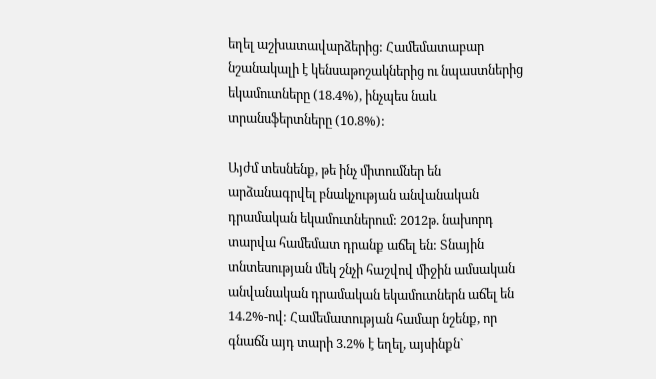եղել աշխատավարձերից: Համեմատաբար նշանակալի է կենսաթոշակներից ու նպաստներից եկամուտները (18.4%), ինչպես նաև տրանսֆերտները (10.8%):

Այժմ տեսնենք, թե ինչ միտումներ են արձանագրվել բնակչության անվանական դրամական եկամուտներում: 2012թ. նախորդ տարվա համեմատ դրանք աճել են: Տնային տնտեսության մեկ շնչի հաշվով միջին ամսական անվանական դրամական եկամուտներն աճել են 14.2%-ով: Համեմատության համար նշենք, որ գնաճն այդ տարի 3.2% է եղել, այսինքն`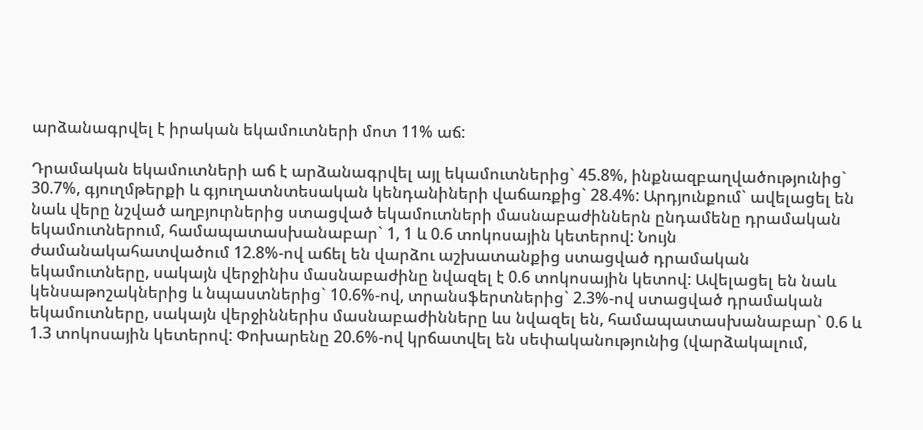արձանագրվել է իրական եկամուտների մոտ 11% աճ:

Դրամական եկամուտների աճ է արձանագրվել այլ եկամուտներից` 45.8%, ինքնազբաղվածությունից` 30.7%, գյուղմթերքի և գյուղատնտեսական կենդանիների վաճառքից` 28.4%: Արդյունքում` ավելացել են նաև վերը նշված աղբյուրներից ստացված եկամուտների մասնաբաժիններն ընդամենը դրամական եկամուտներում, համապատասխանաբար` 1, 1 և 0.6 տոկոսային կետերով: Նույն ժամանակահատվածում 12.8%-ով աճել են վարձու աշխատանքից ստացված դրամական եկամուտները, սակայն վերջինիս մասնաբաժինը նվազել է 0.6 տոկոսային կետով: Ավելացել են նաև կենսաթոշակներից և նպաստներից` 10.6%-ով, տրանսֆերտներից` 2.3%-ով ստացված դրամական եկամուտները, սակայն վերջիններիս մասնաբաժինները ևս նվազել են, համապատասխանաբար` 0.6 և 1.3 տոկոսային կետերով: Փոխարենը 20.6%-ով կրճատվել են սեփականությունից (վարձակալում,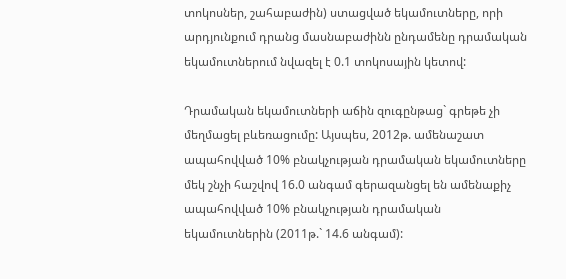տոկոսներ, շահաբաժին) ստացված եկամուտները, որի արդյունքում դրանց մասնաբաժինն ընդամենը դրամական եկամուտներում նվազել է 0.1 տոկոսային կետով:

Դրամական եկամուտների աճին զուգընթաց` գրեթե չի մեղմացել բևեռացումը: Այսպես, 2012թ. ամենաշատ ապահովված 10% բնակչության դրամական եկամուտները մեկ շնչի հաշվով 16.0 անգամ գերազանցել են ամենաքիչ ապահովված 10% բնակչության դրամական եկամուտներին (2011թ.` 14.6 անգամ):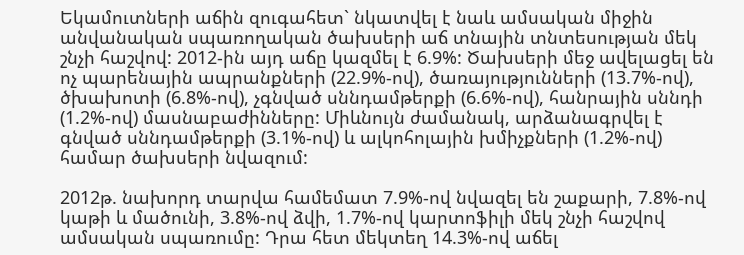Եկամուտների աճին զուգահետ` նկատվել է նաև ամսական միջին անվանական սպառողական ծախսերի աճ տնային տնտեսության մեկ շնչի հաշվով: 2012-ին այդ աճը կազմել է 6.9%: Ծախսերի մեջ ավելացել են ոչ պարենային ապրանքների (22.9%-ով), ծառայությունների (13.7%-ով), ծխախոտի (6.8%-ով), չգնված սննդամթերքի (6.6%-ով), հանրային սննդի (1.2%-ով) մասնաբաժինները: Միևնույն ժամանակ, արձանագրվել է գնված սննդամթերքի (3.1%-ով) և ալկոհոլային խմիչքների (1.2%-ով) համար ծախսերի նվազում:

2012թ. նախորդ տարվա համեմատ 7.9%-ով նվազել են շաքարի, 7.8%-ով կաթի և մածունի, 3.8%-ով ձվի, 1.7%-ով կարտոֆիլի մեկ շնչի հաշվով ամսական սպառումը: Դրա հետ մեկտեղ 14.3%-ով աճել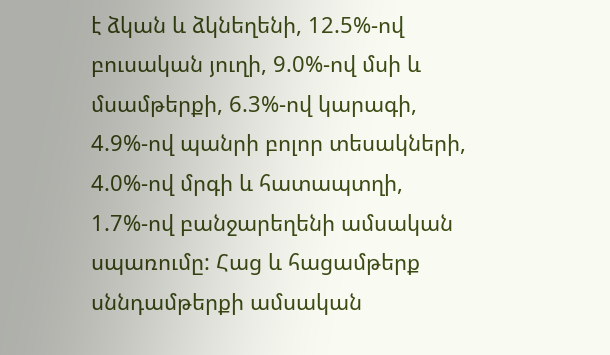է ձկան և ձկնեղենի, 12.5%-ով բուսական յուղի, 9.0%-ով մսի և մսամթերքի, 6.3%-ով կարագի, 4.9%-ով պանրի բոլոր տեսակների, 4.0%-ով մրգի և հատապտղի, 1.7%-ով բանջարեղենի ամսական սպառումը: Հաց և հացամթերք սննդամթերքի ամսական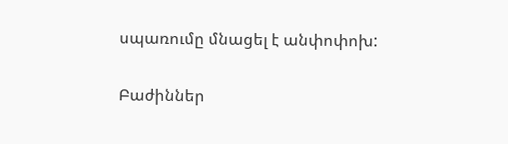սպառումը մնացել է անփոփոխ:

Բաժիններ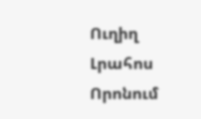Ուղիղ
Լրահոս
Որոնում